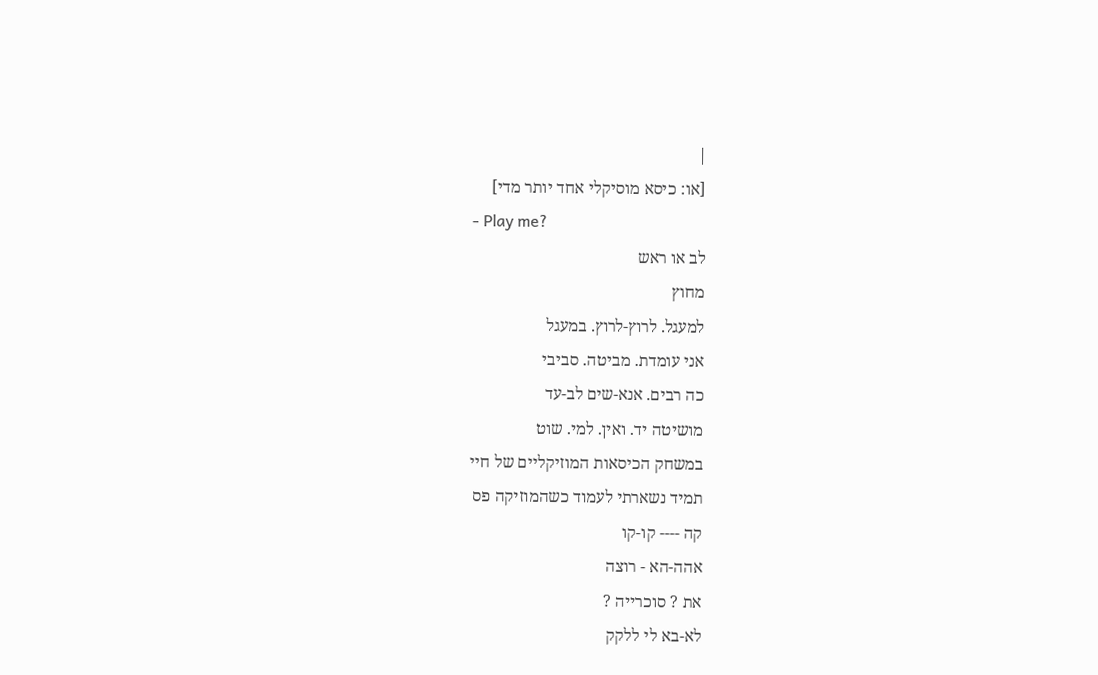|
[או: כיסא מוסיקלי אחד יותר מדי]
- Play me?
לב או ראש
מחוץ
למעגל. לרוץ-לרוץ. במעגל
אני עומדת. מביטה. סביבי
כה רבים. אנא-שים לב-עד
מושיטה יד. ואין. למי. שוט
במשחק הכיסאות המוזיקליים של חיי
תמיד נשארתי לעמוד כשהמוזיקה פס
קה ---- קו-קו
אהה-הא - רוצה
את ? סוכרייה ?
לא-בא לי ללקק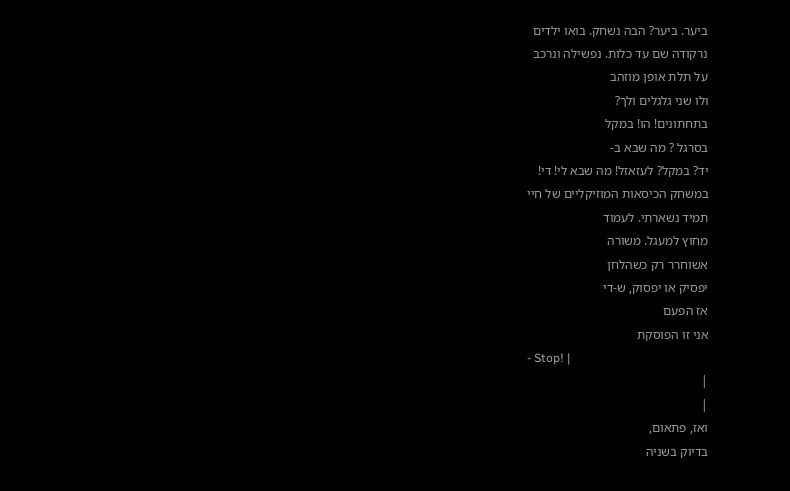ביער. ביער? הבה נשחק. בואו ילדים
נרקודה שם עד כלות. נפשילה ונרכב
על תלת אופן מוזהב
ולו שני גלגלים ולך?
בתחתונים! הו! במקל
בסרגל ? מה שבא ב-
יד? במקל? לעזאזל! מה שבא לי! די!
במשחק הכיסאות המוזיקליים של חיי
תמיד נשארתי. לעמוד
מחוץ למעגל. משורה
אשוחרר רק כשהלחן
יפסיק או יפסוק, ש-די
אז הפעם
אני זו הפוסקת
- Stop! |
|
|
ואז, פתאום,
בדיוק בשניה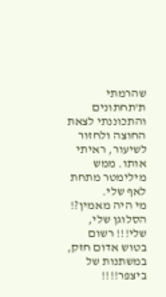שהרמתי
ת'תחתונים
והתכוננתי לצאת
החוצה ולחזור
לשיעור, ראיתי
אותו. ממש
מילימטר מתחת
לאף שלי.
מי היה מאמין?!
הסלוגן שלי,
שלי!!! רשום
בטוש אדום חזק,
במשתנות של
ביצפר!!!!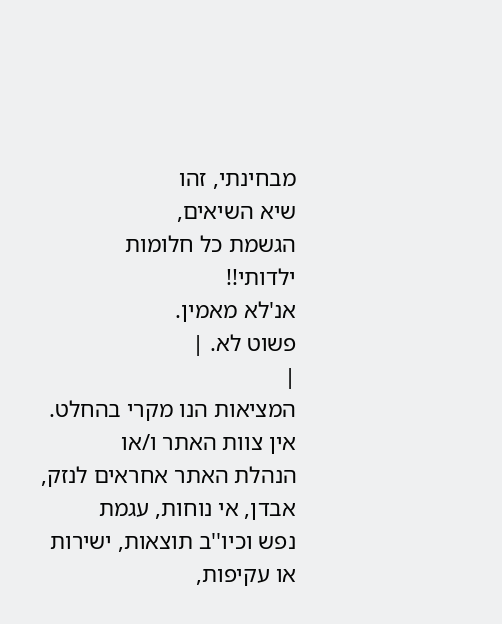מבחינתי, זהו
שיא השיאים,
הגשמת כל חלומות
ילדותי!!
אנ'לא מאמין.
פשוט לא. |
|
המציאות הנו מקרי בהחלט. אין צוות האתר ו/או
הנהלת האתר אחראים לנזק, אבדן, אי נוחות, עגמת
נפש וכיו''ב תוצאות, ישירות או עקיפות,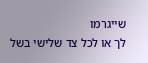שייגרמו
לך או לכל צד שלישי בשל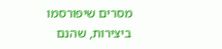מסרים שיפורסמו
ביצירות, שהנם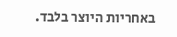באחריות היוצר בלבד.